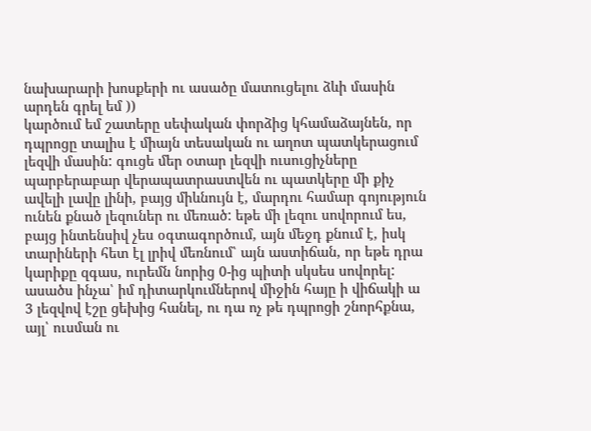նախարարի խոսքերի ու ասածը մատուցելու ձևի մասին արդեն գրել եմ ))
կարծում եմ շատերը սեփական փորձից կհամաձայնեն, որ դպրոցը տալիս է միայն տեսական ու աղոտ պատկերացում լեզվի մասին: գուցե մեր օտար լեզվի ուսուցիչները պարբերաբար վերապատրաստվեն ու պատկերը մի քիչ ավելի լավը լինի, բայց միևնույն է, մարդու համար գոյություն ունեն քնած լեզուներ ու մեռած: եթե մի լեզու սովորում ես, բայց ինտենսիվ չես օգտագործում, այն մեջդ քնում է, իսկ տարիների հետ էլ լրիվ մեռնում՝ այն աստիճան, որ եթե դրա կարիքը զգաս, ուրեմն նորից 0-ից պիտի սկսես սովորել:
ասածս ինչա՝ իմ դիտարկումներով միջին հայը ի վիճակի ա 3 լեզվով էշը ցեխից հանել, ու դա ոչ թե դպրոցի շնորհքնա, այլ՝ ուսման ու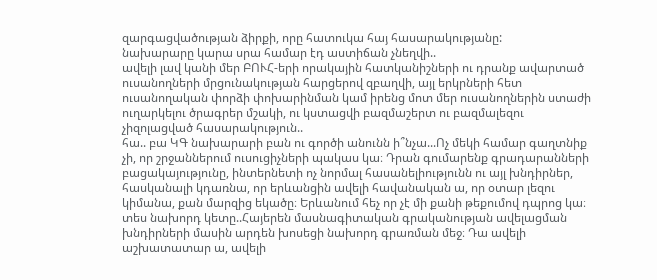զարգացվածության ձիրքի, որը հատուկա հայ հասարակությանը:
նախարարը կարա սրա համար էդ աստիճան չնեղվի..
ավելի լավ կանի մեր ԲՈՒՀ-երի որակային հատկանիշների ու դրանք ավարտած ուսանողների մրցունակության հարցերով զբաղվի, այլ երկրների հետ ուսանողական փորձի փոխարինման կամ իրենց մոտ մեր ուսանողներին ստաժի ուղարկելու ծրագրեր մշակի, ու կստացվի բազմաշերտ ու բազմալեզու չիզոլացված հասարակություն..
հա.. բա ԿԳ նախարարի բան ու գործի անունն ի՞նչա...Ոչ մեկի համար գաղտնիք չի, որ շրջաններում ուսուցիչների պակաս կա։ Դրան գումարենք գրադարանների բացակայությունը, ինտերնետի ոչ նորմալ հասանելիությունն ու այլ խնդիրներ, հասկանալի կդառնա, որ երևանցին ավելի հավանական ա, որ օտար լեզու կիմանա, քան մարզից եկածը։ Երևանում հեչ որ չէ մի քանի թեքումով դպրոց կա։
տես նախորդ կետը..Հայերեն մասնագիտական գրականության ավելացման խնդիրների մասին արդեն խոսեցի նախորդ գրառման մեջ։ Դա ավելի աշխատատար ա, ավելի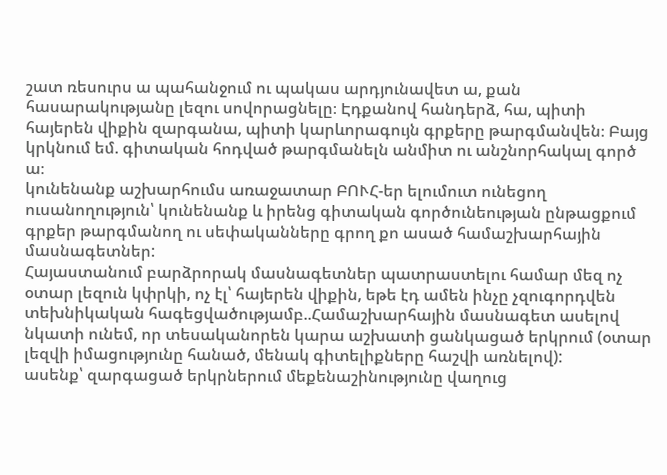շատ ռեսուրս ա պահանջում ու պակաս արդյունավետ ա, քան հասարակությանը լեզու սովորացնելը։ Էդքանով հանդերձ, հա, պիտի հայերեն վիքին զարգանա, պիտի կարևորագույն գրքերը թարգմանվեն։ Բայց կրկնում եմ. գիտական հոդված թարգմանելն անմիտ ու անշնորհակալ գործ ա։
կունենանք աշխարհումս առաջատար ԲՈՒՀ-եր ելումուտ ունեցող ուսանողություն՝ կունենանք և իրենց գիտական գործունեության ընթացքում գրքեր թարգմանող ու սեփականները գրող քո ասած համաշխարհային մասնագետներ:
Հայաստանում բարձրորակ մասնագետներ պատրաստելու համար մեզ ոչ օտար լեզուն կփրկի, ոչ էլ՝ հայերեն վիքին, եթե էդ ամեն ինչը չզուգորդվեն տեխնիկական հագեցվածությամբ..Համաշխարհային մասնագետ ասելով նկատի ունեմ, որ տեսականորեն կարա աշխատի ցանկացած երկրում (օտար լեզվի իմացությունը հանած, մենակ գիտելիքները հաշվի առնելով):
ասենք՝ զարգացած երկրներում մեքենաշինությունը վաղուց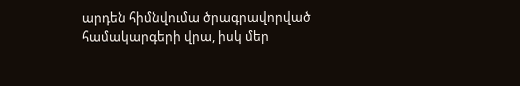արդեն հիմնվումա ծրագրավորված համակարգերի վրա, իսկ մեր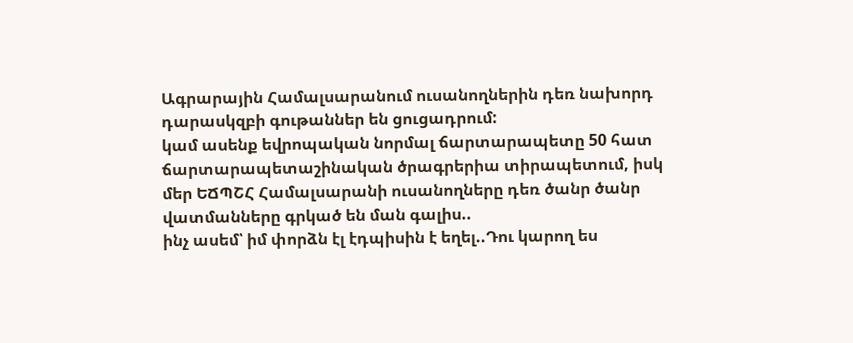Ագրարային Համալսարանում ուսանողներին դեռ նախորդ դարասկզբի գութաններ են ցուցադրում:
կամ ասենք եվրոպական նորմալ ճարտարապետը 50 հատ ճարտարապետաշինական ծրագրերիա տիրապետում, իսկ մեր ԵՃՊՇՀ Համալսարանի ուսանողները դեռ ծանր ծանր վատմանները գրկած են ման գալիս..
ինչ ասեմ՝ իմ փորձն էլ էդպիսին է եղել..Դու կարող ես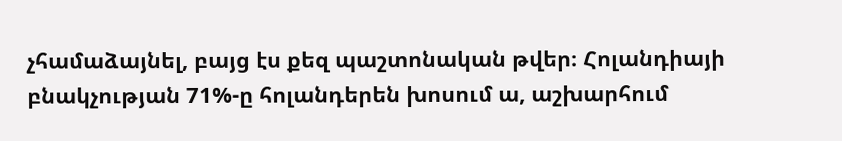չհամաձայնել, բայց էս քեզ պաշտոնական թվեր։ Հոլանդիայի բնակչության 71%-ը հոլանդերեն խոսում ա, աշխարհում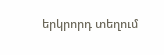երկրորդ տեղում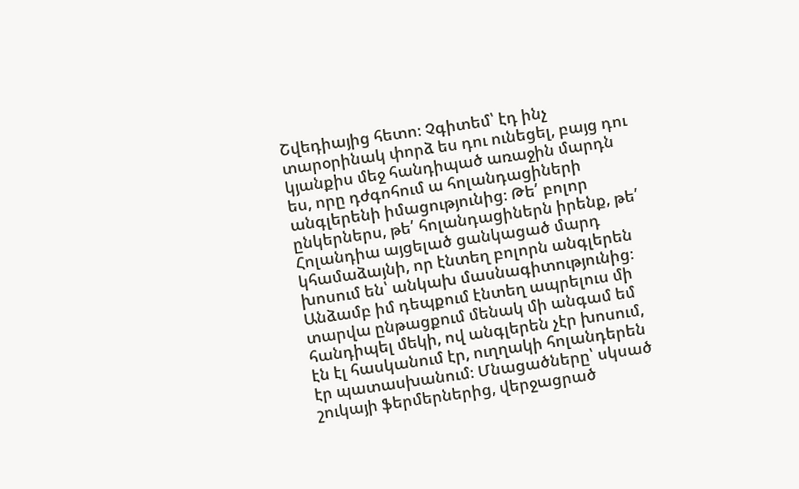Շվեդիայից հետո։ Չգիտեմ՝ էդ ինչ տարօրինակ փորձ ես դու ունեցել, բայց դու կյանքիս մեջ հանդիպած առաջին մարդն ես, որը դժգոհում ա հոլանդացիների անգլերենի իմացությունից։ Թե՛ բոլոր ընկերներս, թե՛ հոլանդացիներն իրենք, թե՛ Հոլանդիա այցելած ցանկացած մարդ կհամաձայնի, որ էնտեղ բոլորն անգլերեն խոսում են՝ անկախ մասնագիտությունից։ Անձամբ իմ դեպքում էնտեղ ապրելուս մի տարվա ընթացքում մենակ մի անգամ եմ հանդիպել մեկի, ով անգլերեն չէր խոսում, էն էլ հասկանում էր, ուղղակի հոլանդերեն էր պատասխանում։ Մնացածները՝ սկսած շուկայի ֆերմերներից, վերջացրած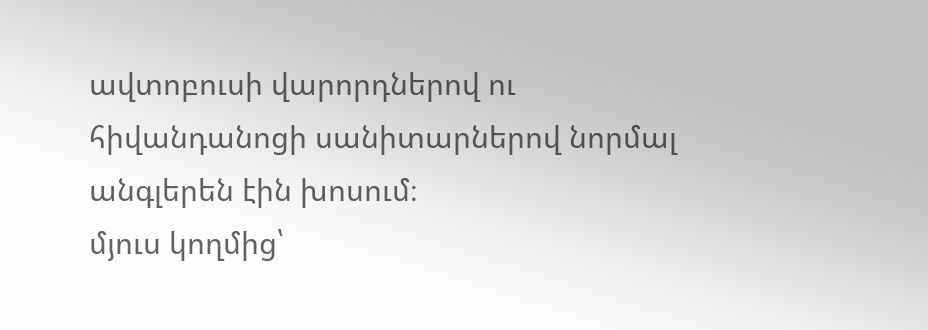ավտոբուսի վարորդներով ու հիվանդանոցի սանիտարներով նորմալ անգլերեն էին խոսում։
մյուս կողմից՝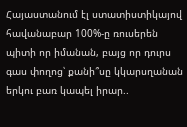Հայաստանում էլ ստատիստիկայով հավանաբար 100%-ը ռուսերեն պիտի որ իմանան, բայց որ դուրս գաս փողոց՝ քանի՞սը կկարսղանան երկու բառ կապել իրար..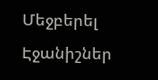Մեջբերել
Էջանիշներ